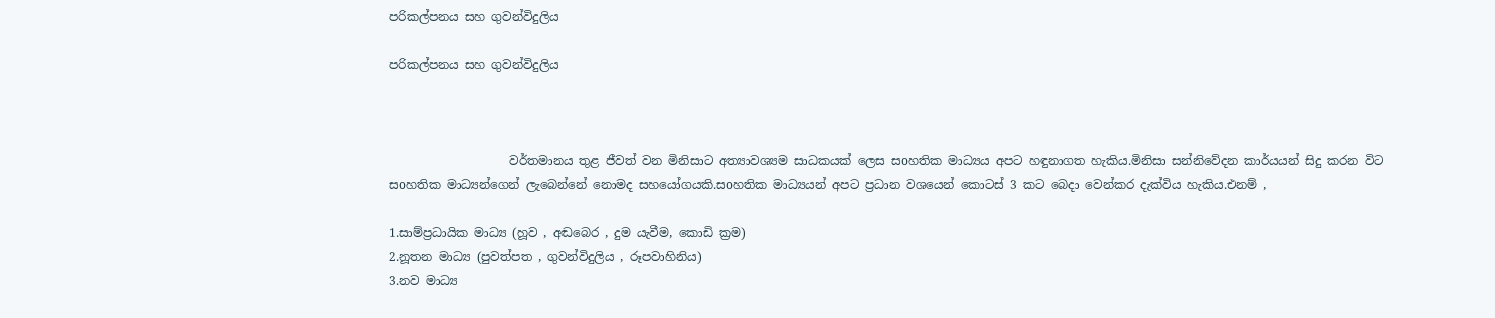පරිකල්පනය සහ ගුවන්විදුලිය

පරිකල්පනය සහ ගුවන්විදුලිය



                    වර්තමානය තුළ ජීවත් වන මිනිසාට අත්‍යාවශ්‍යම සාධකයක් ලෙස සoහතික මාධ්‍යය අපට හඳුනාගත හැකිය.මිනිසා සන්නිවේදන කාර්යයන් සිදු කරන විට සoහතික මාධ්‍යන්ගෙන් ලැබෙන්නේ නොමද සහයෝගයකි.සoහතික මාධ්‍යයන් අපට ප්‍රධාන වශයෙන් කොටස් 3 කට බෙදා වෙන්කර දැක්විය හැකිය.එනම් ,

1.සාම්ප්‍රධායික මාධ්‍ය (හූව , අඬබෙර , දුම යැවීම, කොඩි ක්‍රම)
2.නූතන මාධ්‍ය (පුවත්පත , ගුවන්විදුලිය , රූපවාහිනිය)
3.නව මාධ්‍ය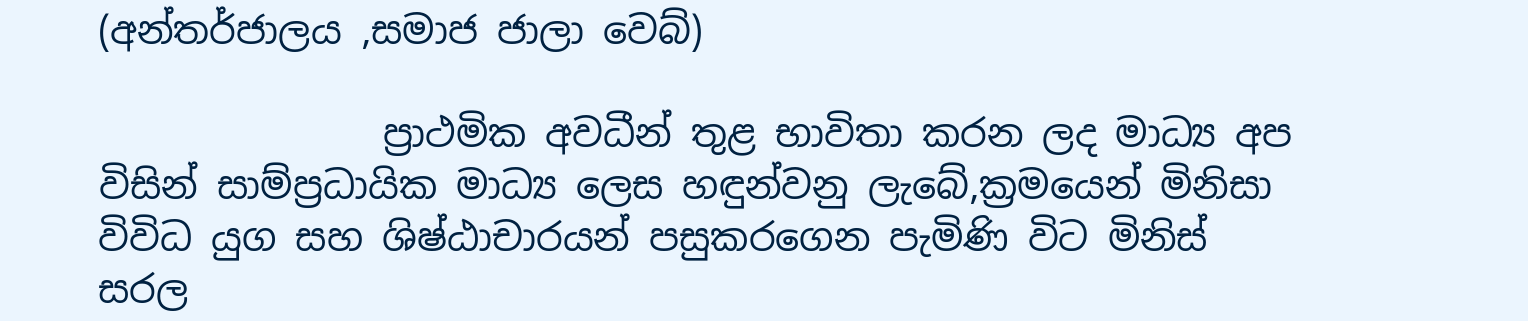(අන්තර්ජාලය ,සමාජ ජාලා වෙබ්)

               ප්‍රාථමික අවධීන් තුළ භාවිතා කරන ලද මාධ්‍ය අප විසින් සාම්ප්‍රධායික මාධ්‍ය ලෙස හඳුන්වනු ලැබේ,ක්‍රමයෙන් මිනිසා විවිධ යුග සහ ශිෂ්ඨාචාරයන් පසුකරගෙන පැමිණි විට මිනිස් සරල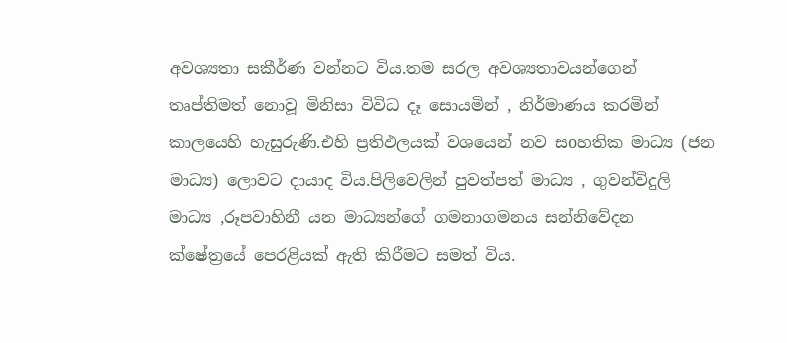අවශ්‍යතා සකීර්ණ වන්නට විය.තම සරල අවශ්‍යතාවයන්ගෙන් තෘප්තිමත් නොවූ මිනිසා විවිධ දෑ සොයමින් , නිර්මාණය කරමින් කාලයෙහි හැසුරුණි.එහි ප්‍රතිඵලයක් වශයෙන් නව සoහතික මාධ්‍ය (ජන මාධ්‍ය) ලොවට දායාද විය.පිලිවෙලින් පුවත්පත් මාධ්‍ය , ගුවන්විදුලි මාධ්‍ය ,රූපවාහිනී යන මාධ්‍යන්ගේ ගමනාගමනය සන්නිවේදන ක්ෂේත්‍රයේ පෙරළියක් ඇති කිරීමට සමත් විය.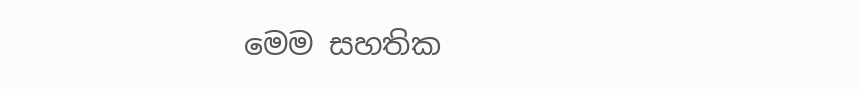මෙම සහතික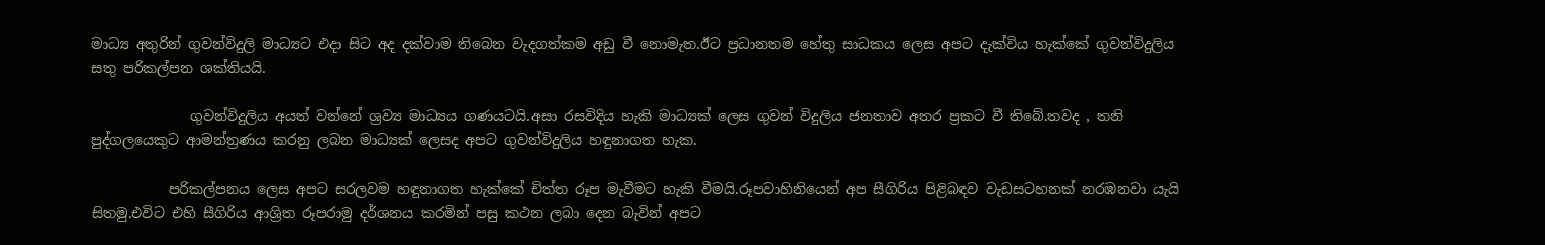මාධ්‍ය අතුරින් ගුවන්විදුලි මාධ්‍යට එදා සිට අද දක්වාම තිබෙන වැදගත්කම අඩු වී නොමැත.ඊට ප්‍රධානතම හේතු සාධකය ලෙස අපට දැක්විය හැක්කේ ගුවන්විදුලිය සතු පරිකල්පන ශක්තියයි.

              ගුවන්විදුලිය අයත් වන්නේ ශ්‍රව්‍ය මාධ්‍යය ගණයටයි.අසා රසවිදිය හැකි මාධ්‍යක් ලෙස ගුවන් විදුලිය ජනතාව අතර ප්‍රකට වී තිබේ.තවද , තනි පුද්ගලයෙකුට ආමන්ත්‍රණය කරනු ලබන මාධ්‍යක් ලෙසද අපට ගුවන්විදුලිය හඳුනාගත හැක.

           පරිකල්පනය ලෙස අපට සරලවම හඳුනාගත හැක්කේ චිත්ත රූප මැවීමට හැකි වීමයි.රූපවාහිනියෙන් අප සීගිරිය පිළිබඳව වැඩසටහනක් නරඹනවා යැයි සිතමු.එවිට එහි සීගිරිය ආශ්‍රිත රූපරාමු දර්ශනය කරමින් පසු කථන ලබා දෙන බැවින් අපට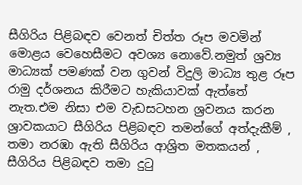සීගිරිය පිළිබඳව වෙනත් චිත්ත රූප මවමින් මොළය වෙහෙසීමට අවශ්‍ය නොවේ.නමුත් ශ්‍රව්‍ය මාධ්‍යක් පමණක් වන ගුවන් විදුලි මාධ්‍ය තුළ රූප රාමු දර්ශනය කිරීමට හැකියාවක් ඇත්තේ නැත.එම නිසා එම වැඩසටහන ශ්‍රවනය කරන ශ්‍රාවකයාට සීගිරිය පිළිබඳව තමන්ගේ අත්දැකීම් , තමා නරඹා ඇති සීගිරිය ආශ්‍රිත මතකයන් , සීගිරිය පිළිබඳව තමා දුටු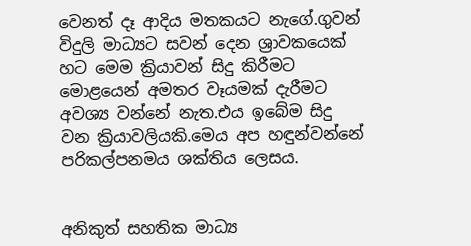වෙනත් දෑ ආදිය මතකයට නැගේ.ගුවන් විදුලි මාධ්‍යට සවන් දෙන ශ්‍රාවකයෙක් හට මෙම ක්‍රියාවන් සිදු කිරීමට මොළයෙන් අමතර වෑයමක් දැරීමට අවශ්‍ය වන්නේ නැත.එය ඉබේම සිදු වන ක්‍රියාවලියකි.මෙය අප හඳුන්වන්නේ පරිකල්පනමය ශක්තිය ලෙසය.


අනිකුත් සහතික මාධ්‍ය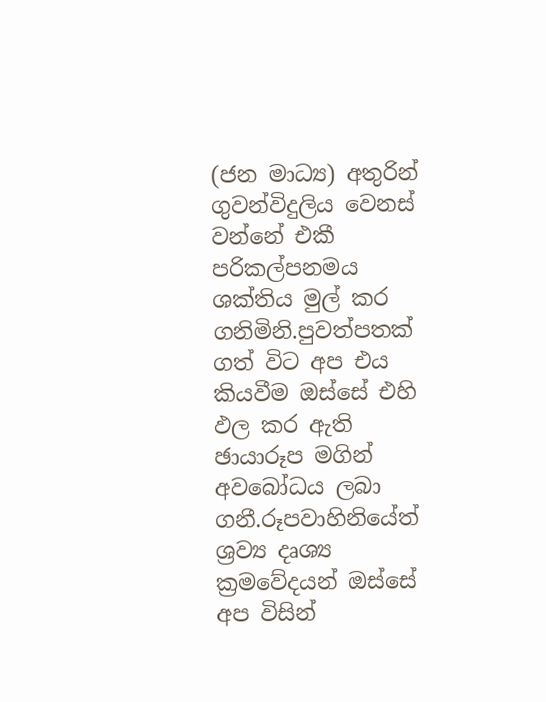(ජන මාධ්‍ය) අතුරින් ගුවන්විදුලිය වෙනස් වන්නේ එකී පරිකල්පනමය ශක්තිය මුල් කර ගනිමිනි.පුවත්පතක් ගත් විට අප එය කියවීම ඔස්සේ එහි ඵල කර ඇති ඡායාරූප මගින් අවබෝධය ලබා ගනී.රූපවාහිනියේත් ශ්‍රව්‍ය දෘශ්‍ය ක්‍රමවේදයන් ඔස්සේ අප විසින්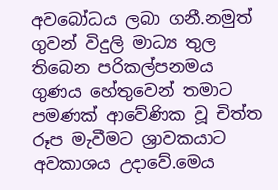අවබෝධය ලබා ගනී.නමුත් ගුවන් විදුලි මාධ්‍ය තුල තිබෙන පරිකල්පනමය ගුණය හේතුවෙන් තමාට පමණක් ආවේණික වූ චිත්ත රූප මැවීමට ශ්‍රාවකයාට අවකාශය උදාවේ.මෙය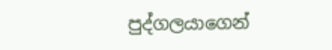පුද්ගලයාගෙන්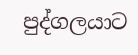පුද්ගලයාට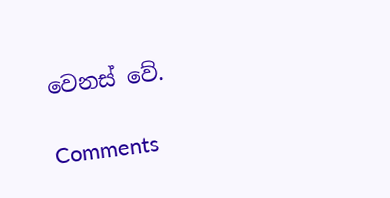වෙනස් වේ.

Comments